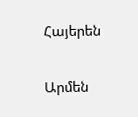Հայերեն


Արմեն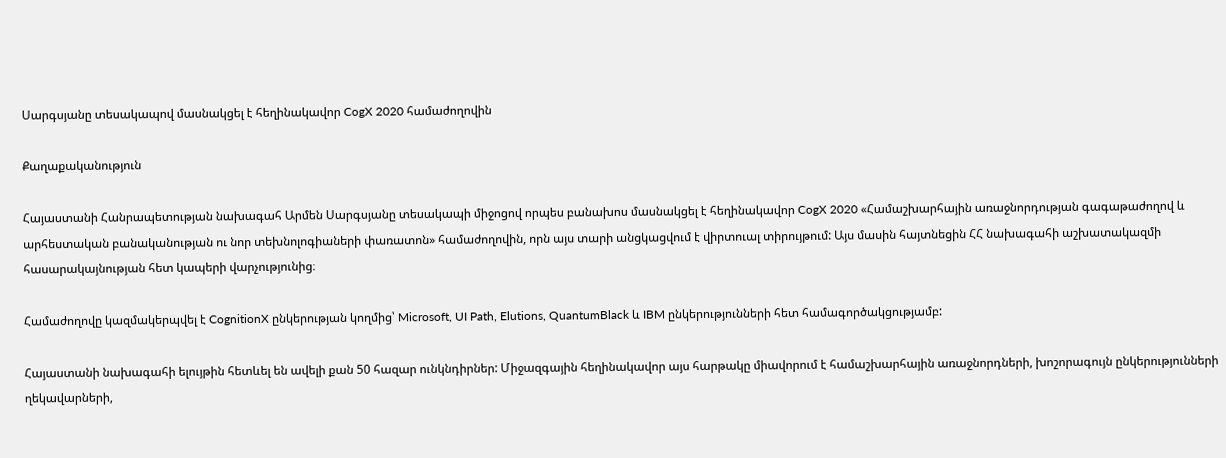Սարգսյանը տեսակապով մասնակցել է հեղինակավոր CogX 2020 համաժողովին

Քաղաքականություն

Հայաստանի Հանրապետության նախագահ Արմեն Սարգսյանը տեսակապի միջոցով որպես բանախոս մասնակցել է հեղինակավոր CogX 2020 «Համաշխարհային առաջնորդության գագաթաժողով և արհեստական բանականության ու նոր տեխնոլոգիաների փառատոն» համաժողովին, որն այս տարի անցկացվում է վիրտուալ տիրույթում: Այս մասին հայտնեցին ՀՀ նախագահի աշխատակազմի հասարակայնության հետ կապերի վարչությունից։

Համաժողովը կազմակերպվել է CognitionX ընկերության կողմից՝ Microsoft, UI Path, Elutions, QuantumBlack և IBM ընկերությունների հետ համագործակցությամբ:

Հայաստանի նախագահի ելույթին հետևել են ավելի քան 50 հազար ունկնդիրներ: Միջազգային հեղինակավոր այս հարթակը միավորում է համաշխարհային առաջնորդների, խոշորագույն ընկերությունների ղեկավարների,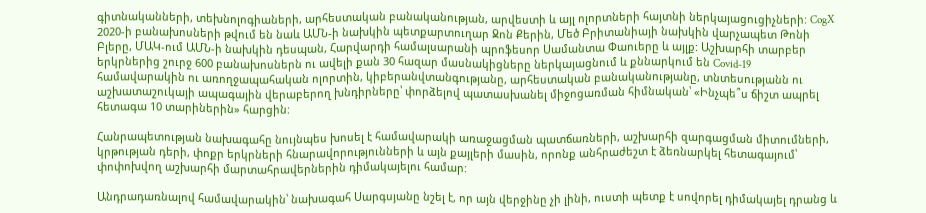գիտնականների, տեխնոլոգիաների, արհեստական բանականության, արվեստի և այլ ոլորտների հայտնի ներկայացուցիչների: CogX 2020-ի բանախոսների թվում են նաև ԱՄՆ-ի նախկին պետքարտուղար Ջոն Քերին, Մեծ Բրիտանիայի նախկին վարչապետ Թոնի Բլերը, ՄԱԿ-ում ԱՄՆ-ի նախկին դեսպան, Հարվարդի համալսարանի պրոֆեսոր Սամանտա Փաուերը և այլք: Աշխարհի տարբեր երկրներից շուրջ 600 բանախոսներն ու ավելի քան 30 հազար մասնակիցները ներկայացնում և քննարկում են Covid-19 համավարակին ու առողջապահական ոլորտին, կիբերանվտանգությանը, արհեստական բանականությանը, տնտեսությանն ու աշխատաշուկայի ապագային վերաբերող խնդիրները՝ փորձելով պատասխանել միջոցառման հիմնական՝ «Ինչպե՞ս ճիշտ ապրել հետագա 10 տարիներին» հարցին:

Հանրապետության նախագահը նույնպես խոսել է համավարակի առաջացման պատճառների, աշխարհի զարգացման միտումների, կրթության դերի, փոքր երկրների հնարավորությունների և այն քայլերի մասին, որոնք անհրաժեշտ է ձեռնարկել հետագայում՝ փոփոխվող աշխարհի մարտահրավերներին դիմակայելու համար:

Անդրադառնալով համավարակին՝ նախագահ Սարգսյանը նշել է, որ այն վերջինը չի լինի, ուստի պետք է սովորել դիմակայել դրանց և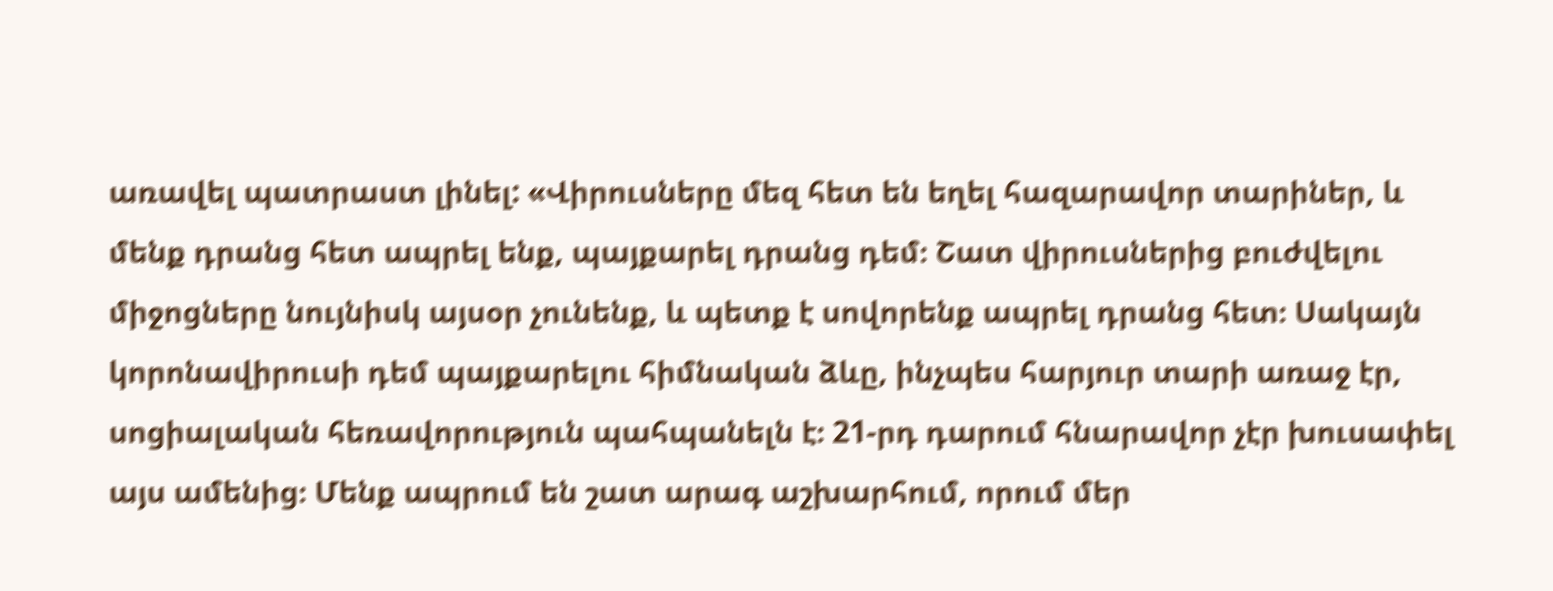առավել պատրաստ լինել: «Վիրուսները մեզ հետ են եղել հազարավոր տարիներ, և մենք դրանց հետ ապրել ենք, պայքարել դրանց դեմ։ Շատ վիրուսներից բուժվելու միջոցները նույնիսկ այսօր չունենք, և պետք է սովորենք ապրել դրանց հետ։ Սակայն կորոնավիրուսի դեմ պայքարելու հիմնական ձևը, ինչպես հարյուր տարի առաջ էր, սոցիալական հեռավորություն պահպանելն է։ 21-րդ դարում հնարավոր չէր խուսափել այս ամենից։ Մենք ապրում են շատ արագ աշխարհում, որում մեր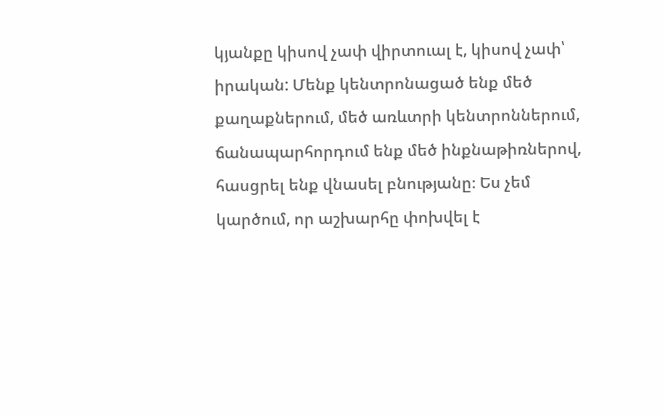կյանքը կիսով չափ վիրտուալ է, կիսով չափ՝ իրական: Մենք կենտրոնացած ենք մեծ քաղաքներում, մեծ առևտրի կենտրոններում, ճանապարհորդում ենք մեծ ինքնաթիռներով, հասցրել ենք վնասել բնությանը։ Ես չեմ կարծում, որ աշխարհը փոխվել է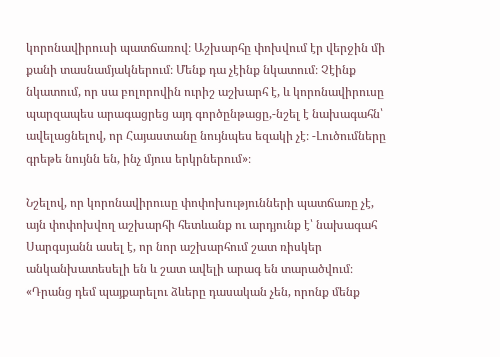կորոնավիրուսի պատճառով։ Աշխարհը փոխվում էր վերջին մի քանի տասնամյակներում։ Մենք դա չէինք նկատում։ Չէինք նկատում, որ սա բոլորովին ուրիշ աշխարհ է, և կորոնավիրուսը պարզապես արագացրեց այդ գործընթացը,-նշել է նախագահն՝ ավելացնելով, որ Հայաստանը նույնպես եզակի չէ։ -Լուծումները գրեթե նույնն են, ինչ մյուս երկրներում»։

Նշելով, որ կորոնավիրուսը փոփոխությունների պատճառը չէ, այն փոփոխվող աշխարհի հետևանք ու արդյունք է՝ նախագահ Սարգսյանն ասել է, որ նոր աշխարհում շատ ռիսկեր անկանխատեսելի են և շատ ավելի արագ են տարածվում։ «Դրանց դեմ պայքարելու ձևերը դասական չեն, որոնք մենք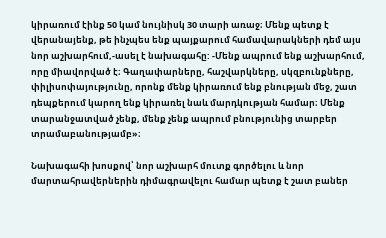կիրառում էինք 50 կամ նույնիսկ 30 տարի առաջ։ Մենք պետք է վերանայենք, թե ինչպես ենք պայքարում համավարակների դեմ այս նոր աշխարհում,-ասել է նախագահը: -Մենք ապրում ենք աշխարհում, որը միավորված է։ Գաղափարները, հաշվարկները, սկզբունքները, փիլիսոփայությունը, որոնք մենք կիրառում ենք բնության մեջ, շատ դեպքերում կարող ենք կիրառել նաև մարդկության համար։ Մենք տարանջատված չենք, մենք չենք ապրում բնությունից տարբեր տրամաբանությամբ»։

Նախագահի խոսքով՝ նոր աշխարհ մուտք գործելու և նոր մարտահրավերներին դիմագրավելու համար պետք է շատ բաներ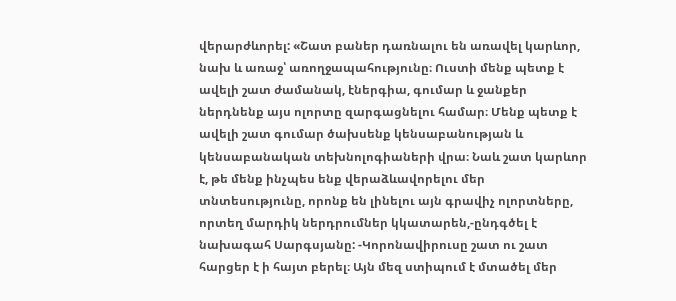վերարժևորել: «Շատ բաներ դառնալու են առավել կարևոր, նախ և առաջ՝ առողջապահությունը։ Ուստի մենք պետք է ավելի շատ ժամանակ, էներգիա, գումար և ջանքեր ներդնենք այս ոլորտը զարգացնելու համար։ Մենք պետք է ավելի շատ գումար ծախսենք կենսաբանության և կենսաբանական տեխնոլոգիաների վրա։ Նաև շատ կարևոր է, թե մենք ինչպես ենք վերաձևավորելու մեր տնտեսությունը, որոնք են լինելու այն գրավիչ ոլորտները, որտեղ մարդիկ ներդրումներ կկատարեն,-ընդգծել է նախագահ Սարգսյանը: -Կորոնավիրուսը շատ ու շատ հարցեր է ի հայտ բերել։ Այն մեզ ստիպում է մտածել մեր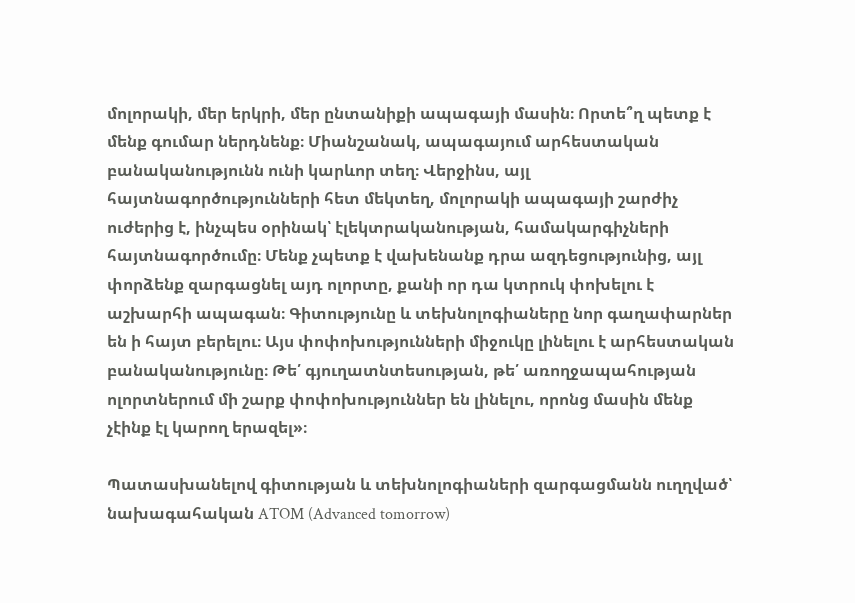մոլորակի, մեր երկրի, մեր ընտանիքի ապագայի մասին։ Որտե՞ղ պետք է մենք գումար ներդնենք։ Միանշանակ, ապագայում արհեստական բանականությունն ունի կարևոր տեղ։ Վերջինս, այլ հայտնագործությունների հետ մեկտեղ, մոլորակի ապագայի շարժիչ ուժերից է, ինչպես օրինակ՝ էլեկտրականության, համակարգիչների հայտնագործումը։ Մենք չպետք է վախենանք դրա ազդեցությունից, այլ փորձենք զարգացնել այդ ոլորտը, քանի որ դա կտրուկ փոխելու է աշխարհի ապագան։ Գիտությունը և տեխնոլոգիաները նոր գաղափարներ են ի հայտ բերելու։ Այս փոփոխությունների միջուկը լինելու է արհեստական բանականությունը։ Թե՛ գյուղատնտեսության, թե՛ առողջապահության ոլորտներում մի շարք փոփոխություններ են լինելու, որոնց մասին մենք չէինք էլ կարող երազել»։

Պատասխանելով գիտության և տեխնոլոգիաների զարգացմանն ուղղված՝ նախագահական ATOM (Advanced tomorrow)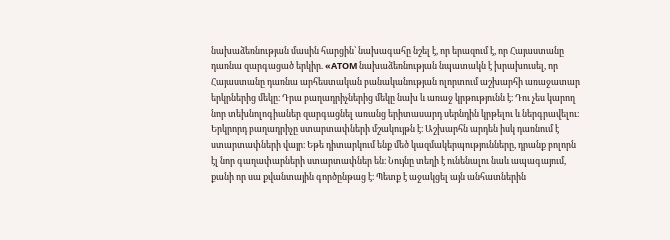նախաձեռնության մասին հարցին՝ նախագահը նշել է, որ երազում է, որ Հայաստանը դառնա զարգացած երկիր. «ATOM նախաձեռնության նպատակն է խրախուսել, որ Հայաստանը դառնա արհեստական բանականության ոլորտում աշխարհի առաջատար երկրներից մեկը։ Դրա բաղադրիչներից մեկը նախ և առաջ կրթությունն է։ Դու չես կարող նոր տեխնոլոգիաներ զարգացնել առանց երիտասարդ սերնդին կրթելու և ներգրավելու։ Երկրորդ բաղադրիչը ստարտափների մշակույթն է։ Աշխարհն արդեն իսկ դառնում է ստարտափների վայր։ Եթե դիտարկում ենք մեծ կազմակերպությունները, դրանք բոլորն էլ նոր գաղափարների ստարտափներ են։ Նույնը տեղի է ունենալու նաև ապագայում, քանի որ սա քվանտային գործընթաց է։ Պետք է աջակցել այն անհատներին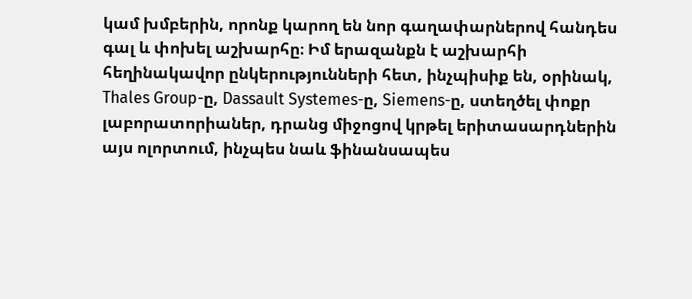կամ խմբերին, որոնք կարող են նոր գաղափարներով հանդես գալ և փոխել աշխարհը։ Իմ երազանքն է աշխարհի հեղինակավոր ընկերությունների հետ, ինչպիսիք են, օրինակ, Thales Group-ը, Dassault Systemes-ը, Siemens-ը, ստեղծել փոքր լաբորատորիաներ, դրանց միջոցով կրթել երիտասարդներին այս ոլորտում, ինչպես նաև ֆինանսապես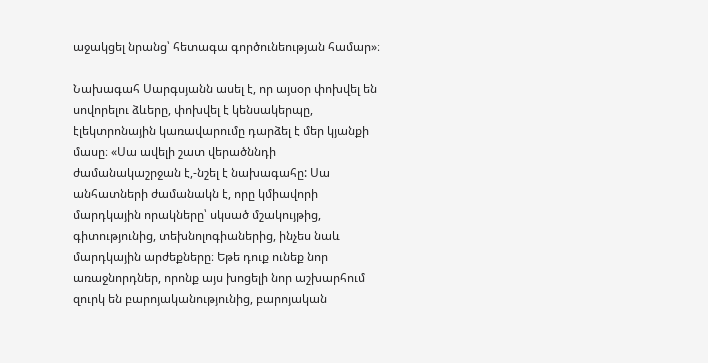աջակցել նրանց՝ հետագա գործունեության համար»։

Նախագահ Սարգսյանն ասել է, որ այսօր փոխվել են սովորելու ձևերը, փոխվել է կենսակերպը, էլեկտրոնային կառավարումը դարձել է մեր կյանքի մասը։ «Սա ավելի շատ վերածննդի ժամանակաշրջան է,-նշել է նախագահը: Սա անհատների ժամանակն է, որը կմիավորի մարդկային որակները՝ սկսած մշակույթից, գիտությունից, տեխնոլոգիաներից, ինչես նաև մարդկային արժեքները։ Եթե դուք ունեք նոր առաջնորդներ, որոնք այս խոցելի նոր աշխարհում զուրկ են բարոյականությունից, բարոյական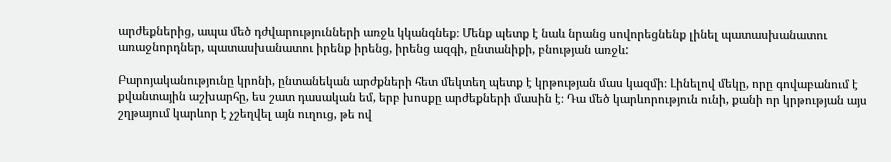արժեքներից, ապա մեծ դժվարությունների առջև կկանգնեք։ Մենք պետք է նաև նրանց սովորեցնենք լինել պատասխանատու առաջնորդներ, պատասխանատու իրենք իրենց, իրենց ազգի, ընտանիքի, բնության առջև:

Բարոյականությունը կրոնի, ընտանեկան արժքների հետ մեկտեղ պետք է կրթության մաս կազմի։ Լինելով մեկը, որը գովաբանում է քվանտային աշխարհը, ես շատ դասական եմ, երբ խոսքը արժեքների մասին է։ Դա մեծ կարևորություն ունի, քանի որ կրթության այս շղթայում կարևոր է չշեղվել այն ուղուց, թե ով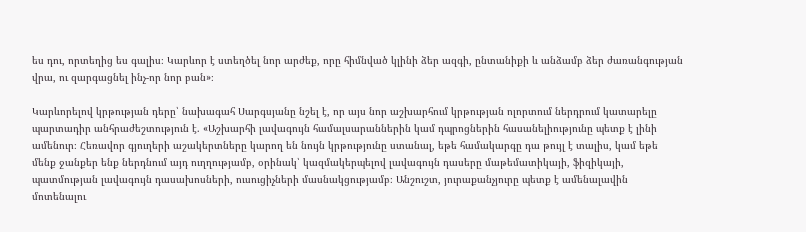ես դու, որտեղից ես գալիս։ Կարևոր է ստեղծել նոր արժեք, որը հիմնված կլինի ձեր ազգի, ընտանիքի և անձամբ ձեր ժառանգության վրա, ու զարգացնել ինչ-որ նոր բան»։

Կարևորելով կրթության դերը՝ նախագահ Սարգսյանը նշել է, որ այս նոր աշխարհում կրթության ոլորտում ներդրում կատարելը պարտադիր անհրաժեշտություն է. «Աշխարհի լավագույն համալսարաններին կամ դպրոցներին հասանելիությունը պետք է լինի ամենուր։ Հեռավոր գյուղերի աշակերտները կարող են նույն կրթությունը ստանալ, եթե համակարգը դա թույլ է տալիս, կամ եթե մենք ջանքեր ենք ներդնում այդ ուղղությամբ, օրինակ՝ կազմակերպելով լավագույն դասերը մաթեմատիկայի, ֆիզիկայի, պատմության լավագույն դասախոսների, ուսուցիչների մասնակցությամբ։ Անշուշտ, յուրաքանչյուրը պետք է ամենալավին մոտենալու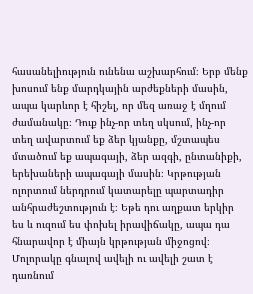հասանելիություն ունենա աշխարհում։ Երբ մենք խոսում ենք մարդկային արժեքների մասին, ապա կարևոր է հիշել, որ մեզ առաջ է մղում ժամանակը։ Դուք ինչ-որ տեղ սկսում, ինչ-որ տեղ ավարտում եք ձեր կյանքը, մշտապես մտածում եք ապագայի, ձեր ազգի, ընտանիքի, երեխաների ապագայի մասին։ Կրթության ոլորտում ներդրում կատարելը պարտադիր անհրաժեշտություն է։ Եթե դու աղքատ երկիր ես և ուզում ես փոխել իրավիճակը, ապա դա հնարավոր է միայն կրթության միջոցով։ Մոլորակը գնալով ավելի ու ավելի շատ է դառնում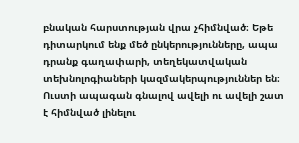բնական հարստության վրա չհիմնված։ Եթե դիտարկում ենք մեծ ընկերությունները, ապա դրանք գաղափարի, տեղեկատվական տեխնոլոգիաների կազմակերպություններ են։ Ուստի ապագան գնալով ավելի ու ավելի շատ է հիմնված լինելու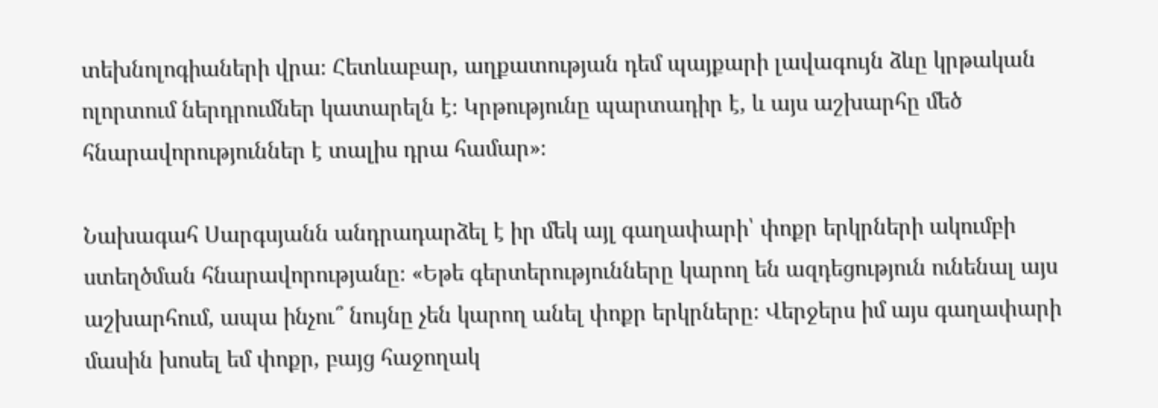տեխնոլոգիաների վրա։ Հետևաբար, աղքատության դեմ պայքարի լավագույն ձևը կրթական ոլորտում ներդրումներ կատարելն է։ Կրթությունը պարտադիր է, և այս աշխարհը մեծ հնարավորություններ է տալիս դրա համար»։

Նախագահ Սարգսյանն անդրադարձել է իր մեկ այլ գաղափարի՝ փոքր երկրների ակումբի ստեղծման հնարավորությանը։ «Եթե գերտերությունները կարող են ազդեցություն ունենալ այս աշխարհում, ապա ինչու՞ նույնը չեն կարող անել փոքր երկրները։ Վերջերս իմ այս գաղափարի մասին խոսել եմ փոքր, բայց հաջողակ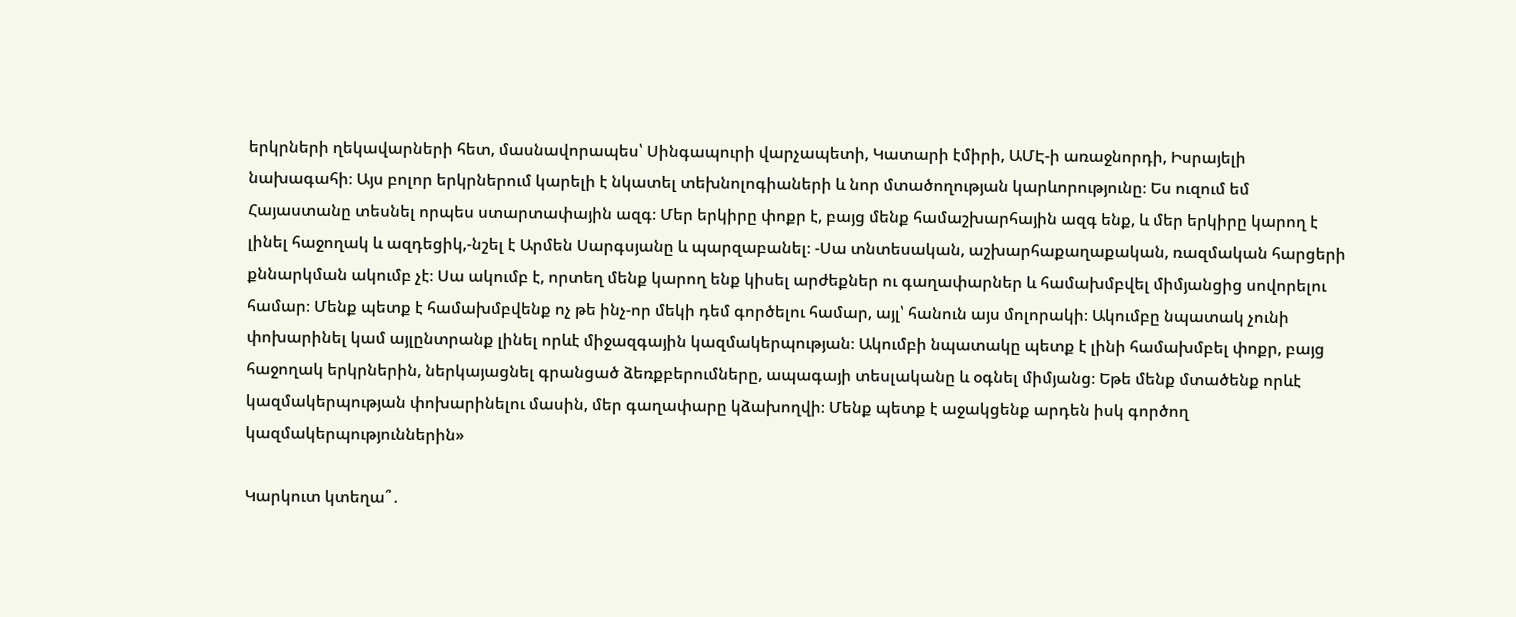երկրների ղեկավարների հետ, մասնավորապես՝ Սինգապուրի վարչապետի, Կատարի էմիրի, ԱՄԷ-ի առաջնորդի, Իսրայելի նախագահի։ Այս բոլոր երկրներում կարելի է նկատել տեխնոլոգիաների և նոր մտածողության կարևորությունը։ Ես ուզում եմ Հայաստանը տեսնել որպես ստարտափային ազգ։ Մեր երկիրը փոքր է, բայց մենք համաշխարհային ազգ ենք, և մեր երկիրը կարող է լինել հաջողակ և ազդեցիկ,-նշել է Արմեն Սարգսյանը և պարզաբանել։ -Սա տնտեսական, աշխարհաքաղաքական, ռազմական հարցերի քննարկման ակումբ չէ։ Սա ակումբ է, որտեղ մենք կարող ենք կիսել արժեքներ ու գաղափարներ և համախմբվել միմյանցից սովորելու համար։ Մենք պետք է համախմբվենք ոչ թե ինչ-որ մեկի դեմ գործելու համար, այլ՝ հանուն այս մոլորակի։ Ակումբը նպատակ չունի փոխարինել կամ այլընտրանք լինել որևէ միջազգային կազմակերպության։ Ակումբի նպատակը պետք է լինի համախմբել փոքր, բայց հաջողակ երկրներին, ներկայացնել գրանցած ձեռքբերումները, ապագայի տեսլականը և օգնել միմյանց։ Եթե մենք մտածենք որևէ կազմակերպության փոխարինելու մասին, մեր գաղափարը կձախողվի։ Մենք պետք է աջակցենք արդեն իսկ գործող կազմակերպություններին»

Կարկուտ կտեղա՞․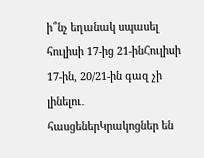ի՞նչ եղանակ սպասել հուլիսի 17-ից 21-ինՀուլիսի 17-ին, 20/21-ին գազ չի լինելու․ հասցեներԿրակոցներ են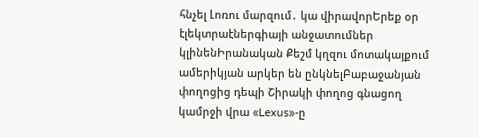հնչել Լոռու մարզում․ կա վիրավորԵրեք օր էլեկտրաէներգիայի անջատումներ կլինենԻրանական Քեշմ կղզու մոտակայքում ամերիկյան արկեր են ընկնելԲաբաջանյան փողոցից դեպի Շիրակի փողոց գնացող կամրջի վրա «Lexus»-ը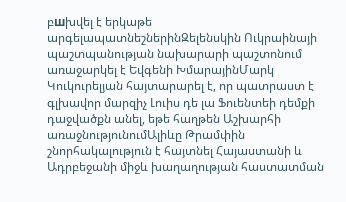բшխվել է երկաթե արգելապատնեշներինԶելենսկին Ուկրաինայի պաշտպանության նախարարի պաշտոնում առաջարկել է Եվգենի ԽմարայինՄարկ Կուկուրելյան հայտարարել է, որ պատրաստ է գլխավոր մարզիչ Լուիս դե լա Ֆուենտեի դեմքի դաջվածքն անել, եթե հաղթեն Աշխարհի առաջնությունումԱլիևը Թրամփին շնորհակալություն է հայտնել Հայաստանի և Ադրբեջանի միջև խաղաղության հաստատման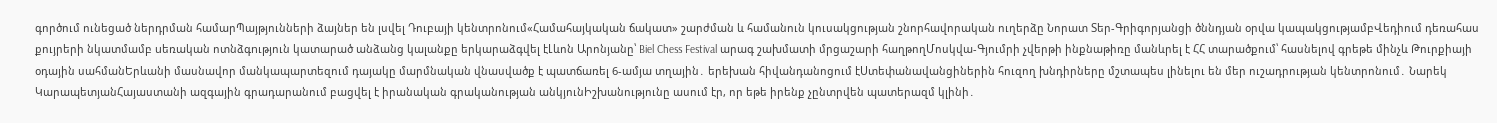գործում ունեցած ներդրման համարՊայթյունների ձայներ են լսվել Դուբայի կենտրոնում«Համահայկական ճակատ» շարժման և համանուն կուսակցության շնորհավորական ուղերձը Նորատ Տեր-Գրիգորյանցի ծննդյան օրվա կապակցությամբՎեդիում դեռահաս քույրերի նկատմամբ uեռական ոտնձգnւթյուն կատարած անձանց կալանքը երկարաձգվել էԼևոն Արոնյանը՝ Biel Chess Festival արագ շախմատի մրցաշարի հաղթողՄոսկվա-Գյումրի չվերթի ինքնաթիռը մանևրել է ՀՀ տարածքում՝ հասնելով գրեթե մինչև Թուրքիայի օդային սահմանԵրևանի մասնավոր մանկապարտեզում դայակը մարմնական վնասվածք է պատճառել 6-ամյա տղային․ երեխան հիվանդանոցում էՍտեփանավանցիներին հուզող խնդիրները մշտապես լինելու են մեր ուշադրության կենտրոնում․ Նարեկ ԿարապետյանՀայաստանի ազգային գրադարանում բացվել է իրանական գրականության անկյունԻշխանությունը ասում էր, որ եթե իրենք չընտրվեն պատերազմ կլինի․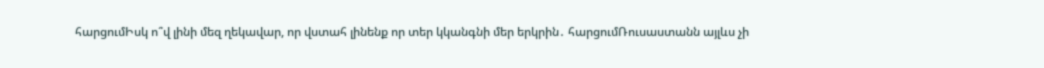հարցումԻսկ ո՞վ լինի մեզ ղեկավար, որ վստահ լինենք որ տեր կկանգնի մեր երկրին․ հարցումՌուսաստանն այլևս չի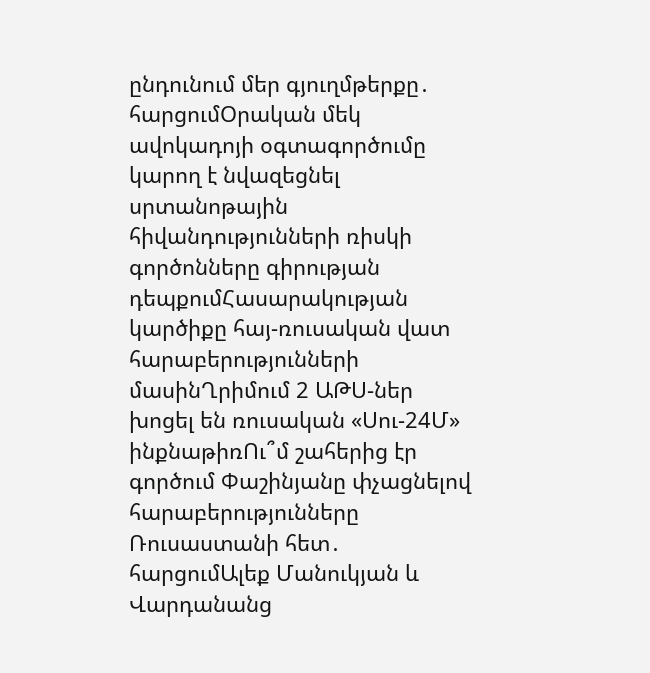ընդունում մեր գյուղմթերքը․ հարցումՕրական մեկ ավոկադոյի օգտագործումը կարող է նվազեցնել սրտանոթային հիվանդությունների ռիսկի գործոնները գիրության դեպքումՀասարակության կարծիքը հայ-ռուսական վատ հարաբերությունների մասինՂրիմում 2 ԱԹՍ-ներ խոցել են ռուսական «Սու-24Մ» ինքնաթիռՈւ՞մ շահերից էր գործում Փաշինյանը փչացնելով հարաբերությունները Ռուսաստանի հետ․ հարցումԱլեք Մանուկյան և Վարդանանց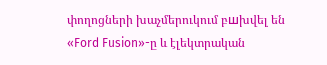փողոցների խաչմերուկում բшխվել են «Ford Fusion»-ը և էլեկտրական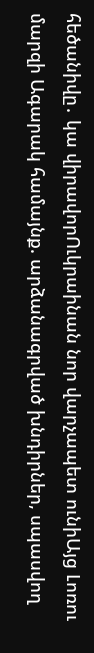հեծանիվը․ կա վիրավորՈւկրաինան նոր վարչապետ ունիԱյց Լոռու մարզի Ագարակ համայնք. արձանագրված խնդիրներ, սպասվող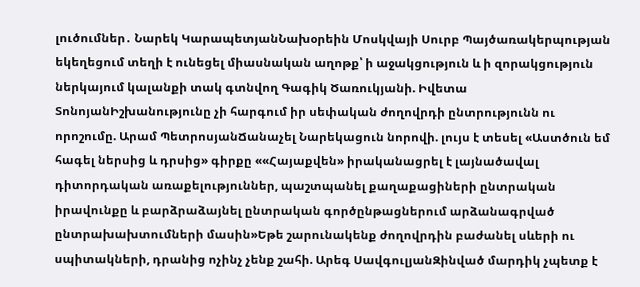լուծումներ․ Նարեկ ԿարապետյանՆախօրեին Մոսկվայի Սուրբ Պայծառակերպության եկեղեցում տեղի է ունեցել միասնական աղոթք՝ ի աջակցություն և ի զորակցություն ներկայում կալանքի տակ գտնվող Գագիկ Ծառուկյանի. Իվետա ՏոնոյանԻշխանությունը չի հարգում իր սեփական ժողովրդի ընտրությունն ու որոշումը. Արամ ՊետրոսյանՃանաչել Նարեկացուն նորովի. լույս է տեսել «Աստծուն եմ հագել ներսից և դրսից» գիրքը ««Հայաքվեն» իրականացրել է լայնածավալ դիտորդական առաքելություններ, պաշտպանել քաղաքացիների ընտրական իրավունքը և բարձրաձայնել ընտրական գործընթացներում արձանագրված ընտրախախտումների մասին»Եթե շարունակենք ժողովրդին բաժանել սևերի ու սպիտակների, դրանից ոչինչ չենք շահի. Արեգ ՍավգուլյանԶինված մարդիկ չպետք է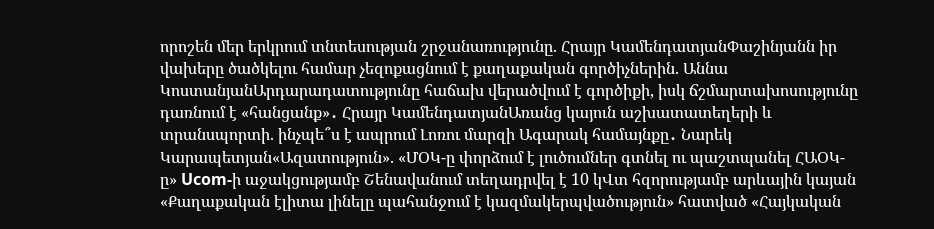որոշեն մեր երկրում տնտեսության շրջանառությունը. Հրայր ԿամենդատյանՓաշինյանն իր վախերը ծածկելու համար չեզոքացնում է քաղաքական գործիչներին. Աննա ԿոստանյանԱրդարադատությունը հաճախ վերածվում է գործիքի, իսկ ճշմարտախոսությունը դառնում է «հանցանք»․ Հրայր ԿամենդատյանԱռանց կայուն աշխատատեղերի և տրանսպորտի. ինչպե՞ս է ապրում Լոռու մարզի Ագարակ համայնքը․ Նարեկ Կարապետյան«Ազատություն». «ՄՕԿ-ը փորձում է լուծումներ գտնել ու պաշտպանել ՀԱՕԿ-ը» Ucom-ի աջակցությամբ Շենավանում տեղադրվել է 10 կՎտ հզորությամբ արևային կայան «Քաղաքական էլիտա լինելը պահանջում է կազմակերպվածություն» հատված «Հայկական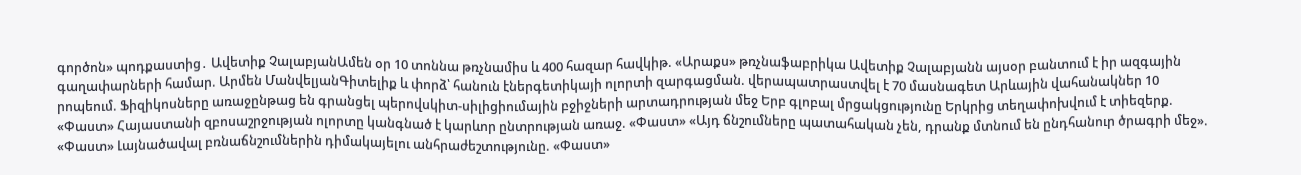գործոն» պոդքաստից․ Ավետիք ՉալաբյանԱմեն օր 10 տոննա թռչնամիս և 400 հազար հավկիթ. «Արաքս» թռչնաֆաբրիկա Ավետիք Չալաբյանն այսօր բանտում է իր ազգային գաղափարների համար. Արմեն ՄանվելյանԳիտելիք և փորձ՝ հանուն էներգետիկայի ոլորտի զարգացման. վերապատրաստվել է 70 մասնագետ Արևային վահանակներ 10 րոպեում. Ֆիզիկոսները առաջընթաց են գրանցել պերովսկիտ-սիլիցիումային բջիջների արտադրության մեջ Երբ գլոբալ մրցակցությունը Երկրից տեղափոխվում է տիեզերք. «Փաստ» Հայաստանի զբոսաշրջության ոլորտը կանգնած է կարևոր ընտրության առաջ. «Փաստ» «Այդ ճնշումները պատահական չեն, դրանք մտնում են ընդհանուր ծրագրի մեջ». «Փաստ» Լայնածավալ բռնաճնշումներին դիմակայելու անհրաժեշտությունը. «Փաստ»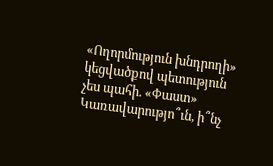«Ողորմություն խնդրողի» կեցվածքով պետություն չես պահի. «Փաստ» Կառավարությո՞ւն, ի՞նչ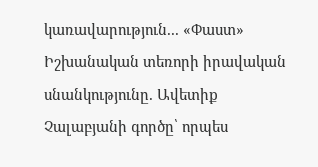կառավարություն... «Փաստ» Իշխանական տեռորի իրավական սնանկությունը. Ավետիք Չալաբյանի գործը՝ որպես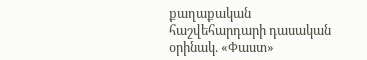քաղաքական հաշվեհարդարի դասական օրինակ. «Փաստ»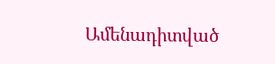Ամենադիտված